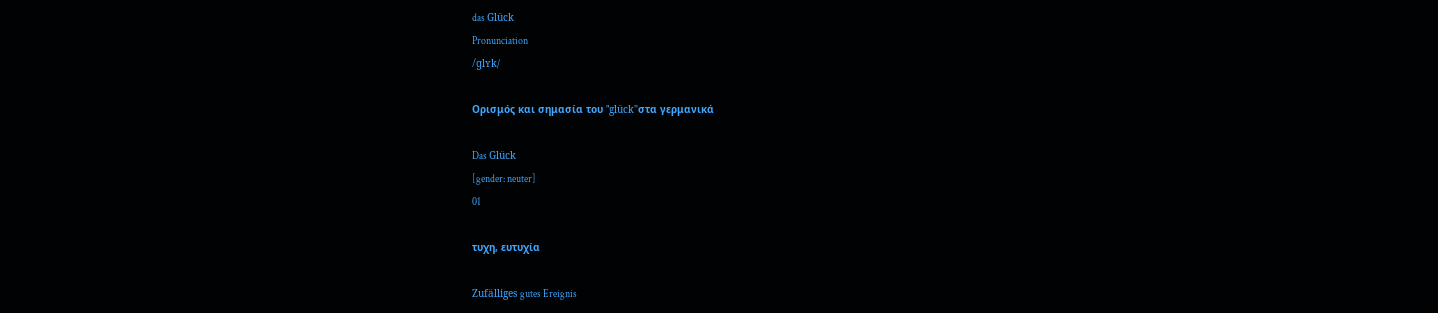das Glück
Pronunciation
/ɡlʏk/

Ορισμός και σημασία του "glück"στα γερμανικά

Das Glück
[gender: neuter]
01

τυχη, ευτυχία

Zufälliges gutes Ereignis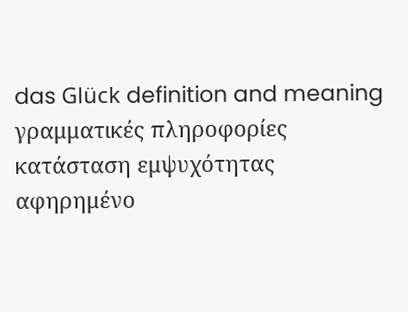das Glück definition and meaning
γραμματικές πληροφορίες
κατάσταση εμψυχότητας
αφηρημένο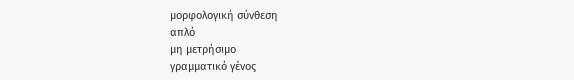μορφολογική σύνθεση
απλό
μη μετρήσιμο
γραμματικό γένος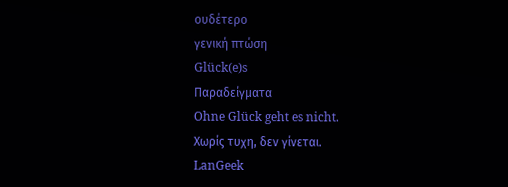ουδέτερο
γενική πτώση
Glück(e)s
Παραδείγματα
Ohne Glück geht es nicht.
Χωρίς τυχη, δεν γίνεται.
LanGeek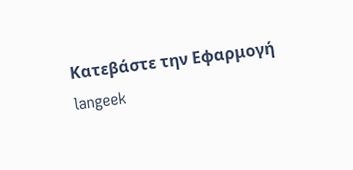Κατεβάστε την Εφαρμογή
langeek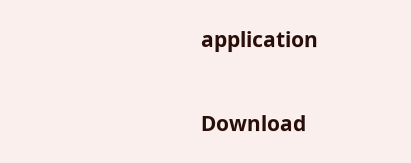application

Download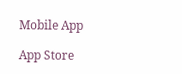Mobile App

App Store